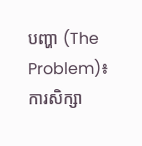បញ្ហា (The Problem)៖ ការសិក្សា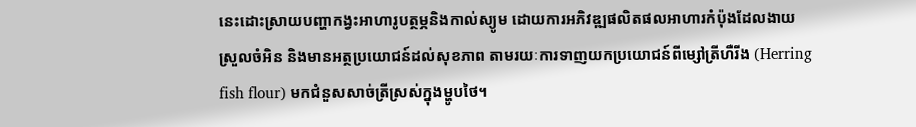នេះដោះស្រាយបញ្ហាកង្វះអាហារូបត្ថម្ភនិងកាល់ស្យូម ដោយការអភិវឌ្ឍផលិតផលអាហារកំប៉ុងដែលងាយស្រួលចំអិន និងមានអត្ថប្រយោជន៍ដល់សុខភាព តាមរយៈការទាញយកប្រយោជន៍ពីម្សៅត្រីហឺរីង (Herring fish flour) មកជំនួសសាច់ត្រីស្រស់ក្នុងម្ហូបថៃ។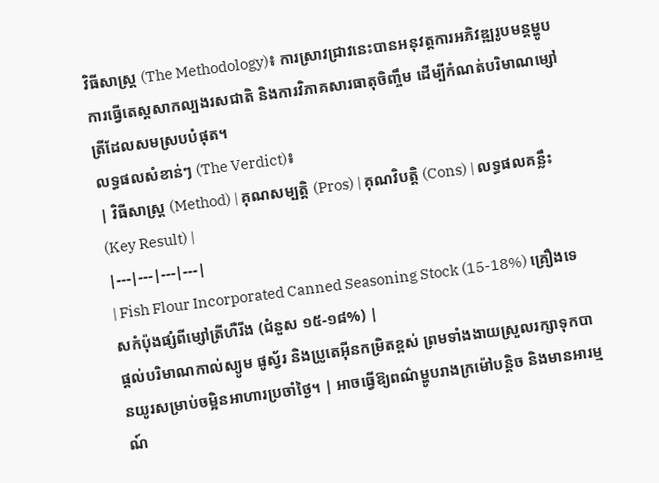វិធីសាស្ត្រ (The Methodology)៖ ការស្រាវជ្រាវនេះបានអនុវត្តការអភិវឌ្ឍរូបមន្តម្ហូប ការធ្វើតេស្តសាកល្បងរសជាតិ និងការវិភាគសារធាតុចិញ្ចឹម ដើម្បីកំណត់បរិមាណម្សៅត្រីដែលសមស្របបំផុត។
លទ្ធផលសំខាន់ៗ (The Verdict)៖
| វិធីសាស្ត្រ (Method) | គុណសម្បត្តិ (Pros) | គុណវិបត្តិ (Cons) | លទ្ធផលគន្លឹះ (Key Result) |
|---|---|---|---|
| Fish Flour Incorporated Canned Seasoning Stock (15-18%) គ្រឿងទេសកំប៉ុងផ្សំពីម្សៅត្រីហឺរីង (ជំនួស ១៥-១៨%) |
ផ្តល់បរិមាណកាល់ស្យូម ផូស្វ័រ និងប្រូតេអ៊ីនកម្រិតខ្ពស់ ព្រមទាំងងាយស្រួលរក្សាទុកបានយូរសម្រាប់ចម្អិនអាហារប្រចាំថ្ងៃ។ | អាចធ្វើឱ្យពណ៌ម្ហូបរាងក្រម៉ៅបន្តិច និងមានអារម្មណ៍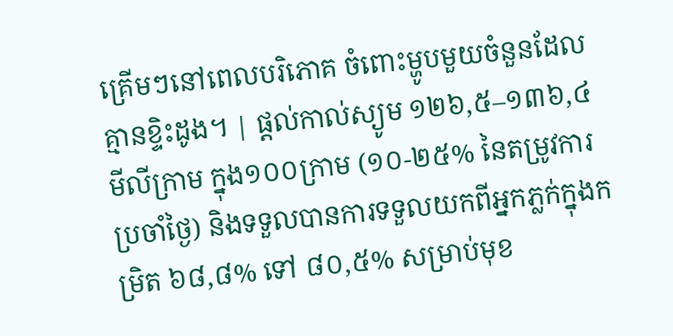គ្រើមៗនៅពេលបរិភោគ ចំពោះម្ហូបមួយចំនួនដែលគ្មានខ្ទិះដូង។ | ផ្តល់កាល់ស្យូម ១២៦,៥–១៣៦,៤ មីលីក្រាម ក្នុង១០០ក្រាម (១០-២៥% នៃតម្រូវការប្រចាំថ្ងៃ) និងទទួលបានការទទួលយកពីអ្នកភ្លក់ក្នុងកម្រិត ៦៨,៨% ទៅ ៨០,៥% សម្រាប់មុខ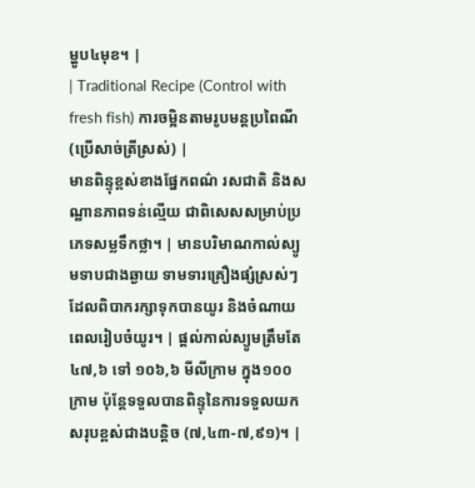ម្ហូប៤មុខ។ |
| Traditional Recipe (Control with fresh fish) ការចម្អិនតាមរូបមន្តប្រពៃណី (ប្រើសាច់ត្រីស្រស់) |
មានពិន្ទុខ្ពស់ខាងផ្នែកពណ៌ រសជាតិ និងសណ្ឋានភាពទន់ល្មើយ ជាពិសេសសម្រាប់ប្រភេទសម្លទឹកថ្លា។ | មានបរិមាណកាល់ស្យូមទាបជាងឆ្ងាយ ទាមទារគ្រឿងផ្សំស្រស់ៗដែលពិបាករក្សាទុកបានយូរ និងចំណាយពេលរៀបចំយូរ។ | ផ្តល់កាល់ស្យូមត្រឹមតែ ៤៧,៦ ទៅ ១០៦,៦ មីលីក្រាម ក្នុង១០០ក្រាម ប៉ុន្តែទទួលបានពិន្ទុនៃការទទួលយកសរុបខ្ពស់ជាងបន្តិច (៧,៤៣-៧,៩១)។ |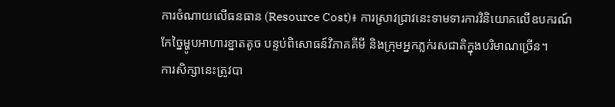ការចំណាយលើធនធាន (Resource Cost)៖ ការស្រាវជ្រាវនេះទាមទារការវិនិយោគលើឧបករណ៍កែច្នៃម្ហូបអាហារខ្នាតតូច បន្ទប់ពិសោធន៍វិភាគគីមី និងក្រុមអ្នកភ្លក់រសជាតិក្នុងបរិមាណច្រើន។
ការសិក្សានេះត្រូវបា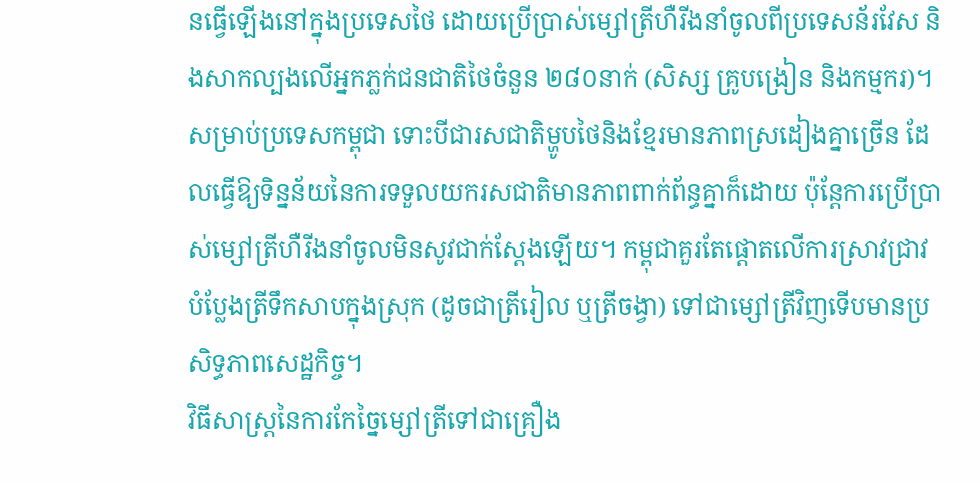នធ្វើឡើងនៅក្នុងប្រទេសថៃ ដោយប្រើប្រាស់ម្សៅត្រីហឺរីងនាំចូលពីប្រទេសន័រវែស និងសាកល្បងលើអ្នកភ្លក់ជនជាតិថៃចំនួន ២៨០នាក់ (សិស្ស គ្រូបង្រៀន និងកម្មករ)។ សម្រាប់ប្រទេសកម្ពុជា ទោះបីជារសជាតិម្ហូបថៃនិងខ្មែរមានភាពស្រដៀងគ្នាច្រើន ដែលធ្វើឱ្យទិន្នន័យនៃការទទួលយករសជាតិមានភាពពាក់ព័ន្ធគ្នាក៏ដោយ ប៉ុន្តែការប្រើប្រាស់ម្សៅត្រីហឺរីងនាំចូលមិនសូវជាក់ស្តែងឡើយ។ កម្ពុជាគួរតែផ្តោតលើការស្រាវជ្រាវបំប្លែងត្រីទឹកសាបក្នុងស្រុក (ដូចជាត្រីរៀល ឬត្រីចង្វា) ទៅជាម្សៅត្រីវិញទើបមានប្រសិទ្ធភាពសេដ្ឋកិច្ច។
វិធីសាស្ត្រនៃការកែច្នៃម្សៅត្រីទៅជាគ្រឿង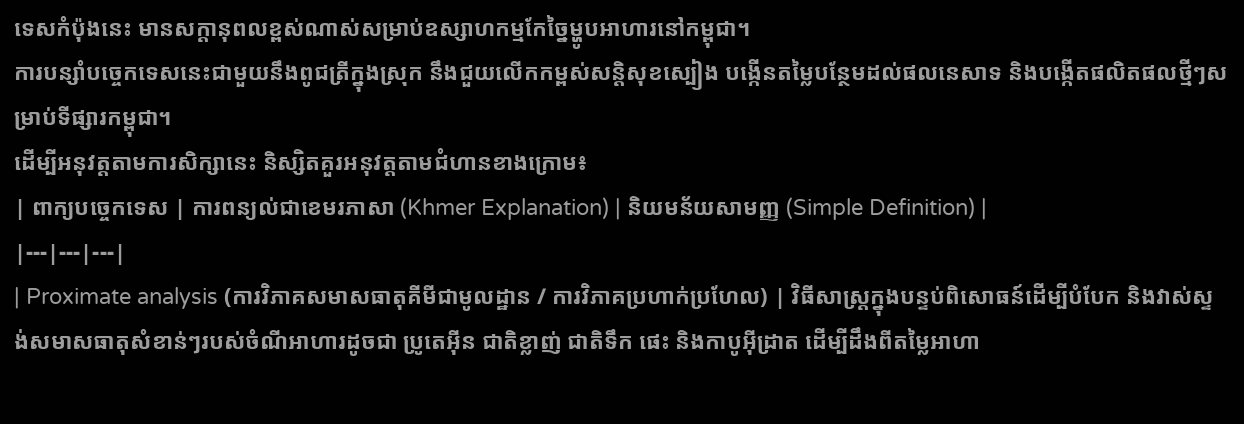ទេសកំប៉ុងនេះ មានសក្តានុពលខ្ពស់ណាស់សម្រាប់ឧស្សាហកម្មកែច្នៃម្ហូបអាហារនៅកម្ពុជា។
ការបន្សាំបច្ចេកទេសនេះជាមួយនឹងពូជត្រីក្នុងស្រុក នឹងជួយលើកកម្ពស់សន្តិសុខស្បៀង បង្កើនតម្លៃបន្ថែមដល់ផលនេសាទ និងបង្កើតផលិតផលថ្មីៗសម្រាប់ទីផ្សារកម្ពុជា។
ដើម្បីអនុវត្តតាមការសិក្សានេះ និស្សិតគួរអនុវត្តតាមជំហានខាងក្រោម៖
| ពាក្យបច្ចេកទេស | ការពន្យល់ជាខេមរភាសា (Khmer Explanation) | និយមន័យសាមញ្ញ (Simple Definition) |
|---|---|---|
| Proximate analysis (ការវិភាគសមាសធាតុគីមីជាមូលដ្ឋាន / ការវិភាគប្រហាក់ប្រហែល) | វិធីសាស្ត្រក្នុងបន្ទប់ពិសោធន៍ដើម្បីបំបែក និងវាស់ស្ទង់សមាសធាតុសំខាន់ៗរបស់ចំណីអាហារដូចជា ប្រូតេអ៊ីន ជាតិខ្លាញ់ ជាតិទឹក ផេះ និងកាបូអ៊ីដ្រាត ដើម្បីដឹងពីតម្លៃអាហា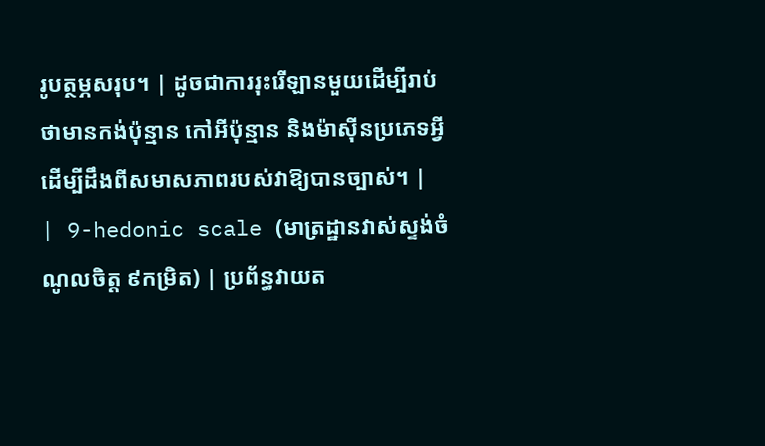រូបត្ថម្ភសរុប។ | ដូចជាការរុះរើឡានមួយដើម្បីរាប់ថាមានកង់ប៉ុន្មាន កៅអីប៉ុន្មាន និងម៉ាស៊ីនប្រភេទអ្វី ដើម្បីដឹងពីសមាសភាពរបស់វាឱ្យបានច្បាស់។ |
| 9-hedonic scale (មាត្រដ្ឋានវាស់ស្ទង់ចំណូលចិត្ត ៩កម្រិត) | ប្រព័ន្ធវាយត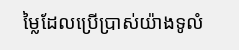ម្លៃដែលប្រើប្រាស់យ៉ាងទូលំ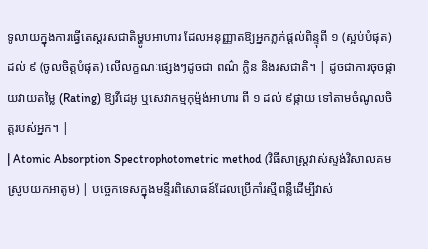ទូលាយក្នុងការធ្វើតេស្តរសជាតិម្ហូបអាហារ ដែលអនុញ្ញាតឱ្យអ្នកភ្លក់ផ្តល់ពិន្ទុពី ១ (ស្អប់បំផុត) ដល់ ៩ (ចូលចិត្តបំផុត) លើលក្ខណៈផ្សេងៗដូចជា ពណ៌ ក្លិន និងរសជាតិ។ | ដូចជាការចុចផ្កាយវាយតម្លៃ (Rating) ឱ្យវីដេអូ ឬសេវាកម្មកុម្ម៉ង់អាហារ ពី ១ ដល់ ៩ផ្កាយ ទៅតាមចំណូលចិត្តរបស់អ្នក។ |
| Atomic Absorption Spectrophotometric method (វិធីសាស្ត្រវាស់ស្ទង់វិសាលគមស្រូបយកអាតូម) | បច្ចេកទេសក្នុងមន្ទីរពិសោធន៍ដែលប្រើកាំរស្មីពន្លឺដើម្បីវាស់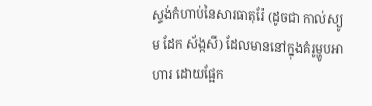ស្ទង់កំហាប់នៃសារធាតុរ៉ែ (ដូចជា កាល់ស្យូម ដែក ស័ង្កសី) ដែលមាននៅក្នុងគំរូម្ហូបអាហារ ដោយផ្អែក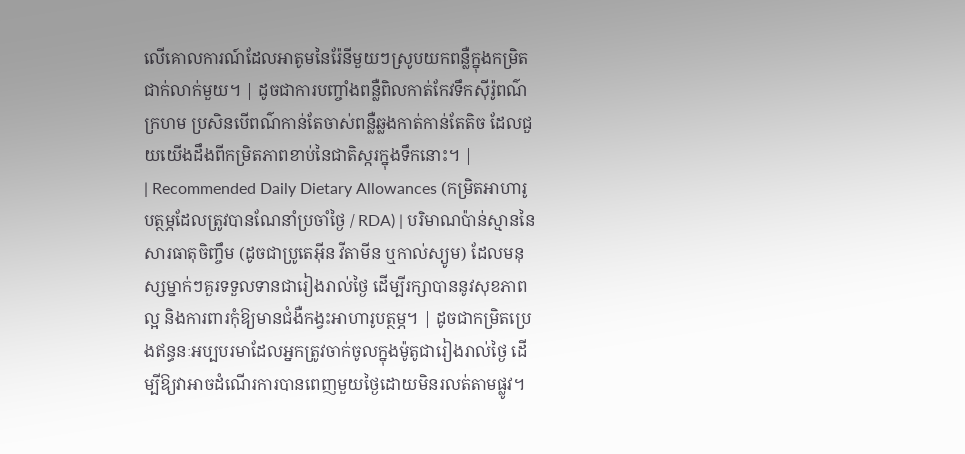លើគោលការណ៍ដែលអាតូមនៃរ៉ែនីមួយៗស្រូបយកពន្លឺក្នុងកម្រិតជាក់លាក់មួយ។ | ដូចជាការបញ្ចាំងពន្លឺពិលកាត់កែវទឹកស៊ីរ៉ូពណ៌ក្រហម ប្រសិនបើពណ៌កាន់តែចាស់ពន្លឺឆ្លងកាត់កាន់តែតិច ដែលជួយយើងដឹងពីកម្រិតភាពខាប់នៃជាតិស្ករក្នុងទឹកនោះ។ |
| Recommended Daily Dietary Allowances (កម្រិតអាហារូបត្ថម្ភដែលត្រូវបានណែនាំប្រចាំថ្ងៃ / RDA) | បរិមាណប៉ាន់ស្មាននៃសារធាតុចិញ្ចឹម (ដូចជាប្រូតេអ៊ីន វីតាមីន ឬកាល់ស្យូម) ដែលមនុស្សម្នាក់ៗគួរទទួលទានជារៀងរាល់ថ្ងៃ ដើម្បីរក្សាបាននូវសុខភាពល្អ និងការពារកុំឱ្យមានជំងឺកង្វះអាហារូបត្ថម្ភ។ | ដូចជាកម្រិតប្រេងឥន្ធនៈអប្បបរមាដែលអ្នកត្រូវចាក់ចូលក្នុងម៉ូតូជារៀងរាល់ថ្ងៃ ដើម្បីឱ្យវាអាចដំណើរការបានពេញមួយថ្ងៃដោយមិនរលត់តាមផ្លូវ។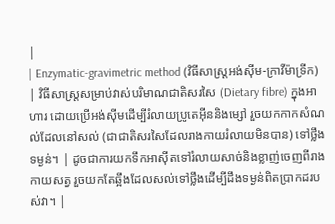|
| Enzymatic-gravimetric method (វិធីសាស្ត្រអង់ស៊ីម-ក្រាវីម៉ាទ្រីក) | វិធីសាស្ត្រសម្រាប់វាស់បរិមាណជាតិសរសៃ (Dietary fibre) ក្នុងអាហារ ដោយប្រើអង់ស៊ីមដើម្បីរំលាយប្រូតេអ៊ីននិងម្សៅ រួចយកកាកសំណល់ដែលនៅសល់ (ជាជាតិសរសៃដែលរាងកាយរំលាយមិនបាន) ទៅថ្លឹងទម្ងន់។ | ដូចជាការយកទឹកអាស៊ីតទៅរំលាយសាច់និងខ្លាញ់ចេញពីរាងកាយសត្វ រួចយកតែឆ្អឹងដែលសល់ទៅថ្លឹងដើម្បីដឹងទម្ងន់ពិតប្រាកដរបស់វា។ |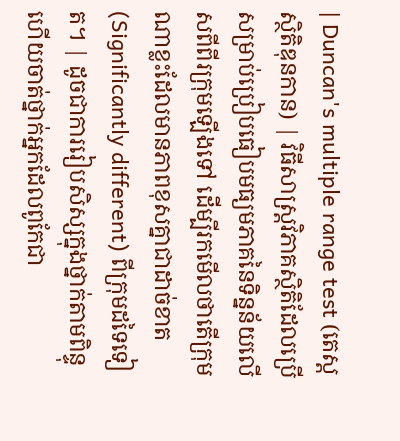| Duncan's multiple range test (តេស្តស្ថិតិឌុនកាន) | វិធីសាស្ត្រវិភាគស្ថិតិដែលប្រើសម្រាប់ប្រៀបធៀបមធ្យមភាគនៃទិន្នន័យលើសពីពីរក្រុមឡើងទៅ ដើម្បីរកមើលថាតើក្រុមណាខ្លះដែលមានភាពខុសគ្នាជាដាច់ខាត (Significantly different) ពីក្រុមដទៃទៀត។ | ដូចជាការរៀបសិស្សក្នុងថ្នាក់តាមពិន្ទុ ហើយចាត់ថ្នាក់អ្នកដែលពូកែជា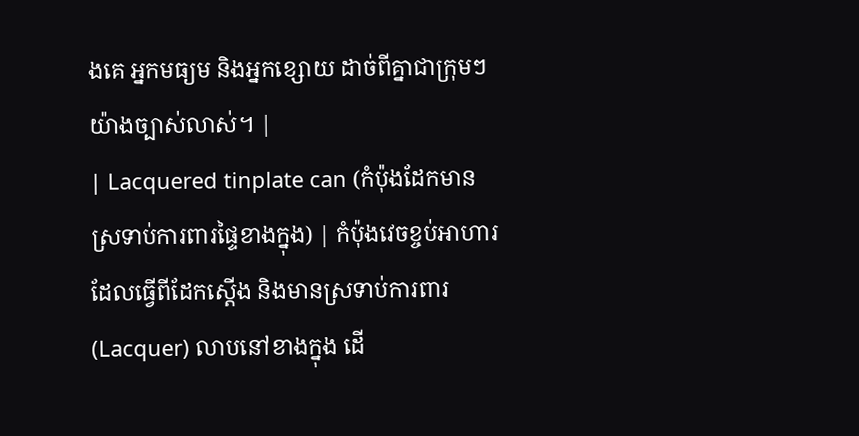ងគេ អ្នកមធ្យម និងអ្នកខ្សោយ ដាច់ពីគ្នាជាក្រុមៗយ៉ាងច្បាស់លាស់។ |
| Lacquered tinplate can (កំប៉ុងដែកមានស្រទាប់ការពារផ្ទៃខាងក្នុង) | កំប៉ុងវេចខ្ចប់អាហារដែលធ្វើពីដែកស្តើង និងមានស្រទាប់ការពារ (Lacquer) លាបនៅខាងក្នុង ដើ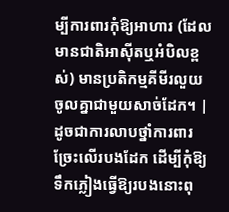ម្បីការពារកុំឱ្យអាហារ (ដែលមានជាតិអាស៊ីតឬអំបិលខ្ពស់) មានប្រតិកម្មគីមីរលួយចូលគ្នាជាមួយសាច់ដែក។ | ដូចជាការលាបថ្នាំការពារច្រែះលើរបងដែក ដើម្បីកុំឱ្យទឹកភ្លៀងធ្វើឱ្យរបងនោះពុ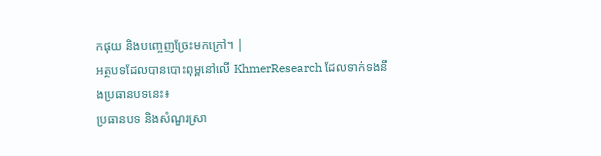កផុយ និងបញ្ចេញច្រែះមកក្រៅ។ |
អត្ថបទដែលបានបោះពុម្ពនៅលើ KhmerResearch ដែលទាក់ទងនឹងប្រធានបទនេះ៖
ប្រធានបទ និងសំណួរស្រា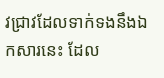វជ្រាវដែលទាក់ទងនឹងឯកសារនេះ ដែល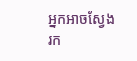អ្នកអាចស្វែងរក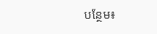បន្ថែម៖